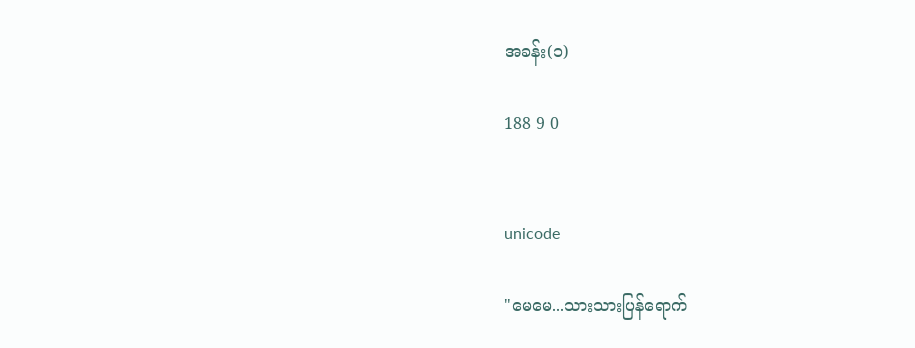အခန်း(၁)

188 9 0


unicode

"မေမေ...သားသားပြန်ရောက်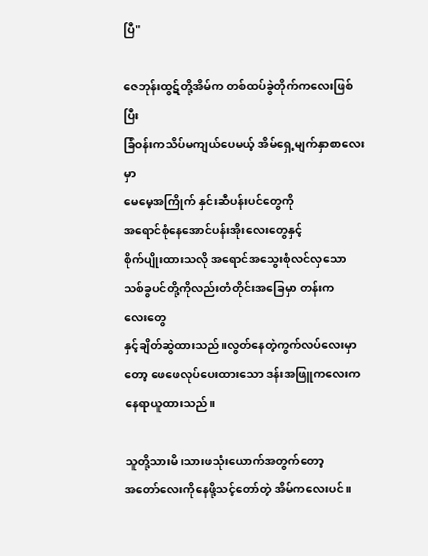ပြီ"

ဇေဘုန်းထွဋ်တို့အိမ်က တစ်ထပ်ခွဲတိုက်ကလေးဖြစ်ပြီး
ခြံဝန်းကသိပ်မကျယ်ပေမယ့် အိမ်ရှေ့မျက်နှာစာလေးမှာ
မေမေ့အကြိုက် နှင်းဆီပန်းပင်တွေကို
အရောင်စုံနေအောင်ပန်းအိုးလေးတွေနှင့်
စိုက်ပျိုးထားသလို အရောင်အသွေးစုံလင်လှသော
သစ်ခွပင်တို့ကိုလည်းတံတိုင်းအခြေမှာ တန်းကလေး‌တွေ
နှင့်ချိတ်ဆွဲထားသည်။လွတ်နေတဲ့ကွက်လပ်လေးမှာတော့ ဖေဖေလုပ်ပေးထားသော ဒန်းအဖြူကလေးက နေရာယူထားသည်။

သူတို့သားမိ၊သားဖသုံးယောက်အတွက်တော့
အတော်လေးကိုနေဖို့သင့်တော်တဲ့ အိမ်ကလေးပင်။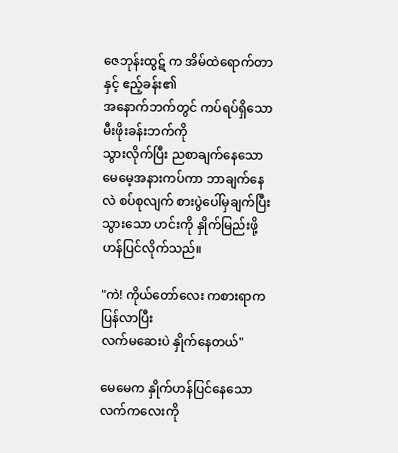ဇေဘုန်းထွဋ် က အိမ်ထဲရောက်တာနှင့် ဧည့်ခန်း၏
အနောက်ဘက်တွင် ကပ်ရပ်ရှိသော မီးဖိုးခန်းဘက်ကို
သွားလိုက်ပြီး ညစာချက်နေသော မေမေ့အနားကပ်ကာ ဘာချက်နေလဲ စပ်စုလျက် စားပွဲပေါ်မှချက်ပြီးသွားသော ဟင်းကို နှိုက်မြည်းဖို့ဟန်ပြင်လိုက်သည်။

"ကဲ! ကိုယ်တော်လေး ကစားရာကပြန်လာပြီး
လက်မဆေးပဲ နှိုက်နေတယ်"

မေမေက နှိုက်ဟန်ပြင်နေသော လက်ကလေးကို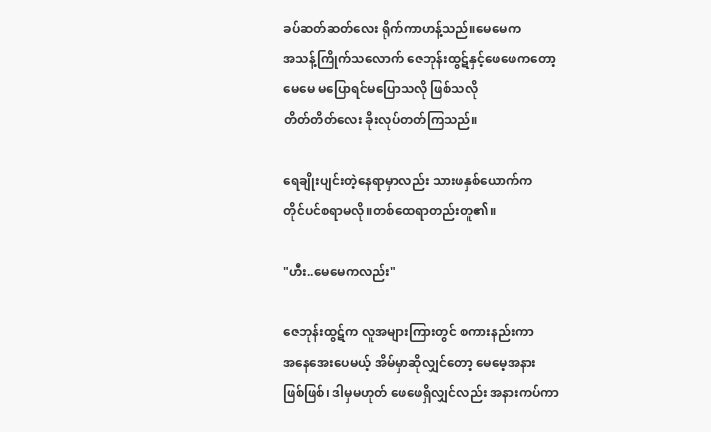ခပ်ဆတ်ဆတ်လေး ရိုက်ကာဟန့်သည်။မေမေက
အသန့်ကြိုက်သလောက် ဇေဘုန်းထွဋ်နှင့်ဖေဖေကတော့
မေမေ မပြောရင်မပြောသလို ဖြစ်သလို
တိတ်တိတ်လေး ခိုးလုပ်တတ်ကြသည်။

ရေချိုးပျင်းတဲ့နေရာမှာလည်း သားဖနှစ်ယောက်က
တိုင်ပင်စရာမလို။တစ်ထေရာတည်းတူ၏။

"ဟီး..မေမေကလည်း"

ဇေဘုန်းထွဋ်က လူအများကြားတွင် စကားနည်းကာ
အနေအေးပေမယ့် အိမ်မှာဆိုလျှင်တော့ မေမေ့အနား
ဖြစ်ဖြစ်၊ ဒါမှမဟုတ် ဖေဖေရှိလျှင်လည်း အနားကပ်ကာ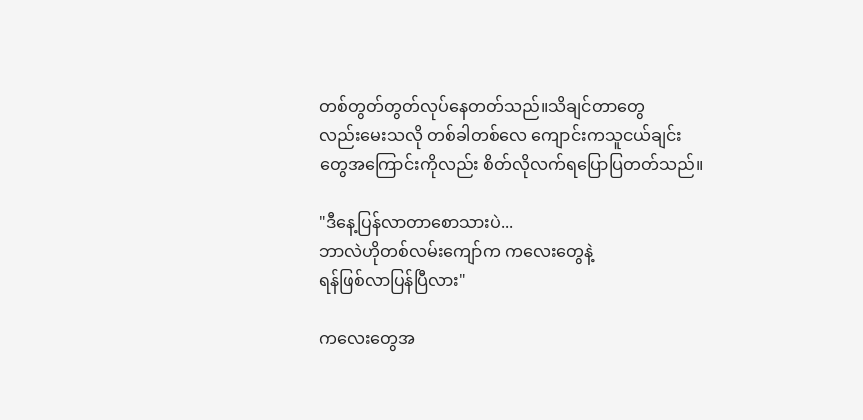တစ်တွတ်တွတ်လုပ်နေတတ်သည်။သိချင်တာတွေ
လည်းမေးသလို တစ်ခါတစ်လေ ကျောင်းကသူငယ်ချင်း
တွေအကြောင်းကိုလည်း စိတ်လိုလက်ရပြောပြတတ်သည်။

"ဒီနေ့ပြန်လာတာစောသားပဲ...
ဘာလဲဟိုတစ်လမ်းကျော်က ကလေးတွေနဲ့
ရန်ဖြစ်လာပြန်ပြီလား"

ကလေးတွေအ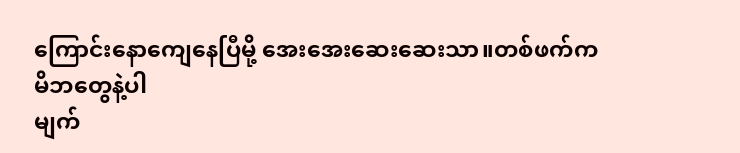ကြောင်းနောကျေနေပြီမို့ အေးအေးဆေးဆေးသာ။တစ်ဖက်ကမိဘတွေနဲ့ပါ
မျက်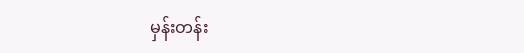မှန်းတန်း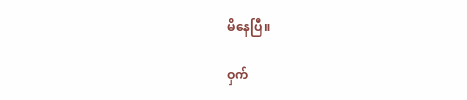မိနေပြီ။

ဝှက်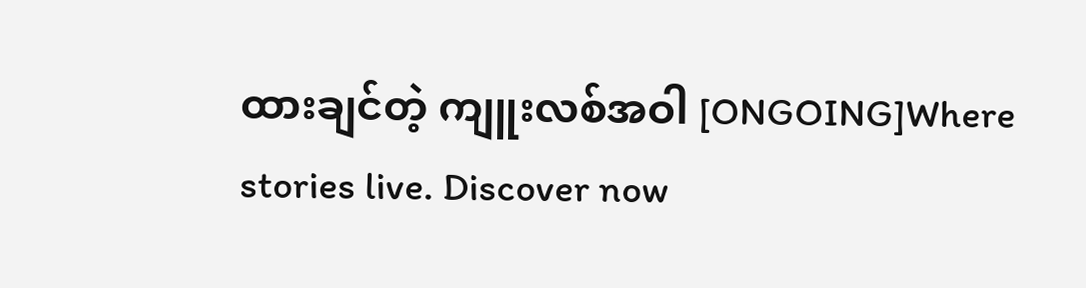ထားချင်တဲ့ ကျူးလစ်အဝါ [ONGOING]Where stories live. Discover now